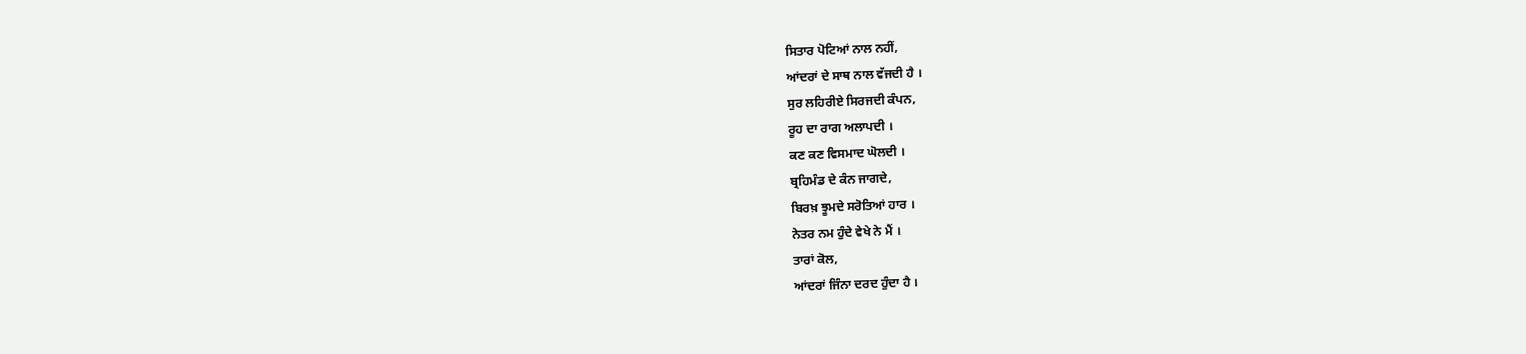ਸਿਤਾਰ ਪੋਟਿਆਂ ਨਾਲ ਨਹੀਂ,
ਆਂਦਰਾਂ ਦੇ ਸਾਥ ਨਾਲ ਵੱਜਦੀ ਹੈ ।
ਸੁਰ ਲਹਿਰੀਏ ਸਿਰਜਦੀ ਕੰਪਨ,
ਰੂਹ ਦਾ ਰਾਗ ਅਲਾਪਦੀ ।
ਕਣ ਕਣ ਵਿਸਮਾਦ ਘੋਲਦੀ ।
ਬ੍ਰਹਿਮੰਡ ਦੇ ਕੰਨ ਜਾਗਦੇ,
ਬਿਰਖ਼ ਝੂਮਦੇ ਸਰੋਤਿਆਂ ਹਾਰ ।
ਨੇਤਰ ਨਮ ਹੁੰਦੇ ਵੇਖੇ ਨੇ ਮੈਂ ।
ਤਾਰਾਂ ਕੋਲ,
ਆਂਦਰਾਂ ਜਿੰਨਾ ਦਰਦ ਹੁੰਦਾ ਹੈ ।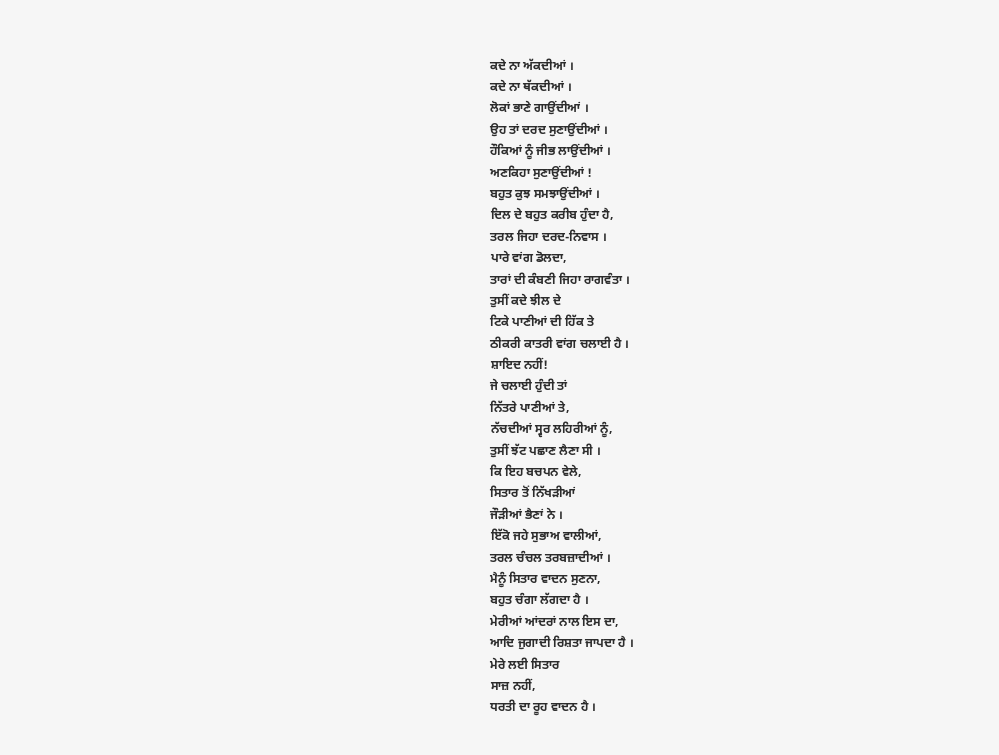ਕਦੇ ਨਾ ਅੱਕਦੀਆਂ ।
ਕਦੇ ਨਾ ਥੱਕਦੀਆਂ ।
ਲੋਕਾਂ ਭਾਣੇ ਗਾਉਂਦੀਆਂ ।
ਉਹ ਤਾਂ ਦਰਦ ਸੁਣਾਉਂਦੀਆਂ ।
ਹੌਕਿਆਂ ਨੂੰ ਜੀਭ ਲਾਉਂਦੀਆਂ ।
ਅਣਕਿਹਾ ਸੁਣਾਉਂਦੀਆਂ !
ਬਹੁਤ ਕੁਝ ਸਮਝਾਉਂਦੀਆਂ ।
ਦਿਲ ਦੇ ਬਹੁਤ ਕਰੀਬ ਹੁੰਦਾ ਹੈ,
ਤਰਲ ਜਿਹਾ ਦਰਦ-ਨਿਵਾਸ ।
ਪਾਰੇ ਵਾਂਗ ਡੋਲਦਾ,
ਤਾਰਾਂ ਦੀ ਕੰਬਣੀ ਜਿਹਾ ਰਾਗਵੰਤਾ ।
ਤੁਸੀਂ ਕਦੇ ਝੀਲ ਦੇ
ਟਿਕੇ ਪਾਣੀਆਂ ਦੀ ਹਿੱਕ ਤੇ
ਠੀਕਰੀ ਕਾਤਰੀ ਵਾਂਗ ਚਲਾਈ ਹੈ ।
ਸ਼ਾਇਦ ਨਹੀਂ!
ਜੇ ਚਲਾਈ ਹੁੰਦੀ ਤਾਂ
ਨਿੱਤਰੇ ਪਾਣੀਆਂ ਤੇ,
ਨੱਚਦੀਆਂ ਸ੍ਵਰ ਲਹਿਰੀਆਂ ਨੂੰ,
ਤੁਸੀਂ ਝੱਟ ਪਛਾਣ ਲੈਣਾ ਸੀ ।
ਕਿ ਇਹ ਬਚਪਨ ਵੇਲੇ,
ਸਿਤਾਰ ਤੋਂ ਨਿੱਖੜੀਆਂ
ਜੌੜੀਆਂ ਭੈਣਾਂ ਨੇ ।
ਇੱਕੋ ਜਹੇ ਸੁਭਾਅ ਵਾਲੀਆਂ,
ਤਰਲ ਚੰਚਲ ਤਰਬਜ਼ਾਦੀਆਂ ।
ਮੈਨੂੰ ਸਿਤਾਰ ਵਾਦਨ ਸੁਣਨਾ,
ਬਹੁਤ ਚੰਗਾ ਲੱਗਦਾ ਹੈ ।
ਮੇਰੀਆਂ ਆਂਦਰਾਂ ਨਾਲ ਇਸ ਦਾ,
ਆਦਿ ਜੁਗਾਦੀ ਰਿਸ਼ਤਾ ਜਾਪਦਾ ਹੈ ।
ਮੇਰੇ ਲਈ ਸਿਤਾਰ
ਸਾਜ਼ ਨਹੀਂ,
ਧਰਤੀ ਦਾ ਰੂਹ ਵਾਦਨ ਹੈ ।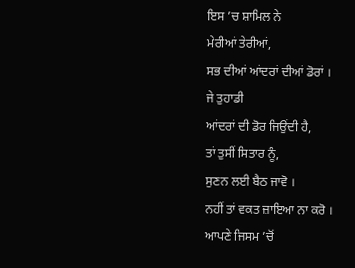ਇਸ ’ਚ ਸ਼ਾਮਿਲ ਨੇ
ਮੇਰੀਆਂ ਤੇਰੀਆਂ,
ਸਭ ਦੀਆਂ ਆਂਦਰਾਂ ਦੀਆਂ ਡੋਰਾਂ ।
ਜੇ ਤੁਹਾਡੀ
ਆਂਦਰਾਂ ਦੀ ਡੋਰ ਜਿਉਂਦੀ ਹੈ,
ਤਾਂ ਤੁਸੀਂ ਸਿਤਾਰ ਨੂੰ,
ਸੁਣਨ ਲਈ ਬੈਠ ਜਾਵੋ ।
ਨਹੀਂ ਤਾਂ ਵਕਤ ਜ਼ਾਇਆ ਨਾ ਕਰੋ ।
ਆਪਣੇ ਜਿਸਮ ’ਚੋਂ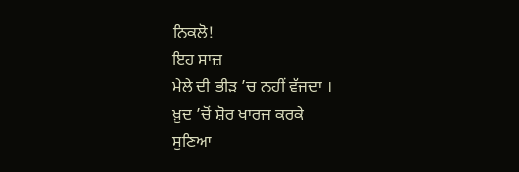ਨਿਕਲੋ!
ਇਹ ਸਾਜ਼
ਮੇਲੇ ਦੀ ਭੀੜ ’ਚ ਨਹੀਂ ਵੱਜਦਾ ।
ਖ਼ੁਦ ’ਚੋਂ ਸ਼ੋਰ ਖਾਰਜ ਕਰਕੇ
ਸੁਣਿਆ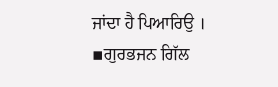ਜਾਂਦਾ ਹੈ ਪਿਆਰਿਉ ।
▪ਗੁਰਭਜਨ ਗਿੱਲ